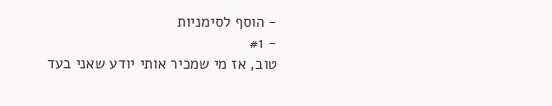- הוסף לסימניות
- #1
טוב, אז מי שמכיר אותי יודע שאני בעד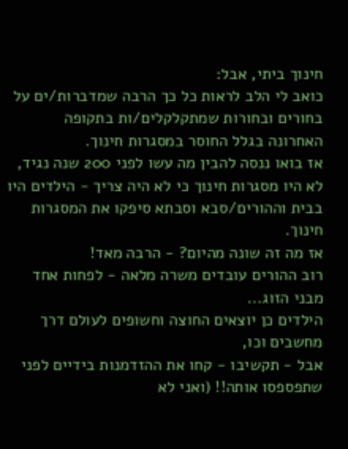חינוך ביתי, אבל:
כואב לי הלב לראות כל כך הרבה שמדברות/ים על בחורים ובחורות שמתקלקלים/ות בתקופה האחרונה בגלל החוסר במסגרות חינוך.
אז בואו ננסה להבין מה עשו לפני 200 שנה נגיד, לא היו מסגרות חינוך כי לא היה צריך - הילדים היו בבית וההורים/סבא וסבתא סיפקו את המסגרות חינוך.
אז מה זה שונה מהיום? - הרבה מאד!
רוב ההורים עובדים משרה מלאה - לפחות אחד מבני הזוג...
הילדים כן יוצאים החוצה וחשופים לעולם דרך מחשבים וכו,
אבל - תקשיבו - קחו את ההזדמנות בידיים לפני שתפספסו אותה!! (ואני לא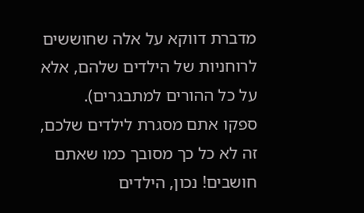מדברת דווקא על אלה שחוששים לרוחניות של הילדים שלהם, אלא על כל ההורים למתבגרים).
ספקו אתם מסגרת לילדים שלכם, זה לא כל כך מסובך כמו שאתם חושבים! נכון, הילדים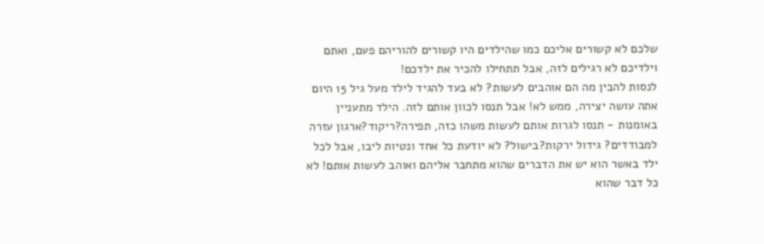שלכם לא קשורים אליכם כמו שהילדים היו קשורים להוריהם פעם, ואתם וילדיכם לא רגילים לזה, אבל תתחילו להכיר את ילדכם!
לנסות להבין מה הם אוהבים לעשות? לא בעד להגיד לילד מעל גיל 15 היום אתה עושה יצירה, ממש לא! אבל תנסו לכוון אותם לזה. הילד מתעניין באומנות - תנסו לגרות אותם לעשות משהו כזה, תפירה?ריקוד?ארגון עזרה למבודדים? גידול ירקות?בישול? לא יודעת כל אחד ונטיות ליבו, אבל לכל ילד באשר הוא יש את הדברים שהוא מתחבר אליהם ואוהב לעשות אותם! לא כל דבר שהוא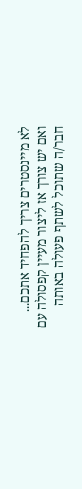לא מיינסטרים צריך להפחיד אתכם...
ואם יש צורך אז ליצור מעיין קפסולה עם חבר/ה שתוכל לשתף פעולה באותה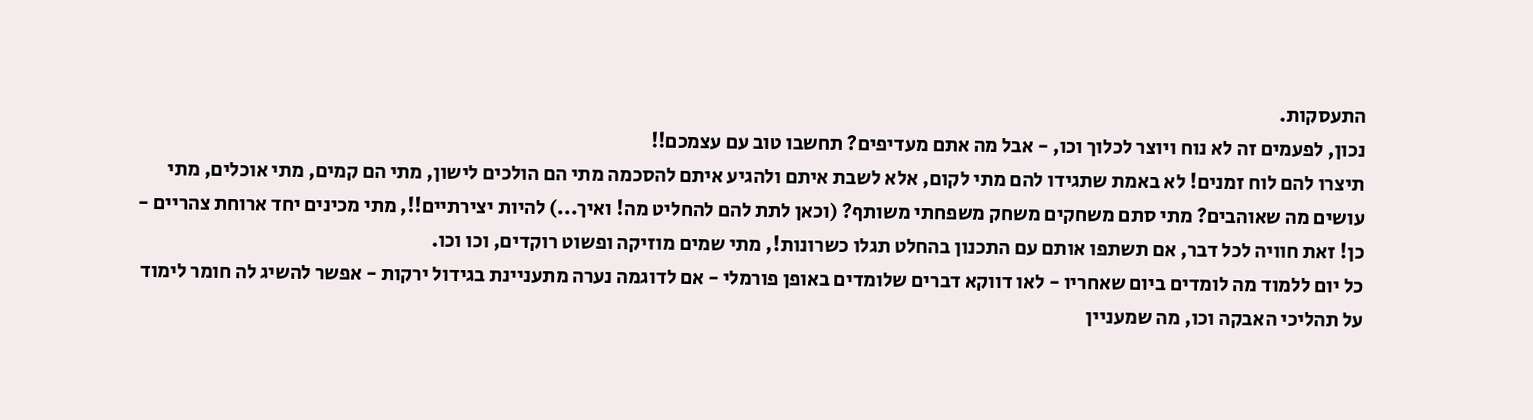התעסקות.
נכון, לפעמים זה לא נוח ויוצר לכלוך וכו, - אבל מה אתם מעדיפים? תחשבו טוב עם עצמכם!!
תיצרו להם לוח זמנים! לא באמת שתגידו להם מתי לקום, אלא לשבת איתם ולהגיע איתם להסכמה מתי הם הולכים לישון, מתי הם קמים, מתי אוכלים, מתי עושים מה שאוהבים? מתי סתם משחקים משחק משפחתי משותף? (וכאן לתת להם להחליט מה! ואיך...) להיות יצירתיים!!, מתי מכינים יחד ארוחת צהריים - כן! זאת חוויה לכל דבר, אם תשתפו אותם עם התכנון בהחלט תגלו כשרונות!, מתי שמים מוזיקה ופשוט רוקדים, וכו וכו.
כל יום ללמוד מה לומדים ביום שאחריו - לאו דווקא דברים שלומדים באופן פורמלי - אם לדוגמה נערה מתעניינת בגידול ירקות - אפשר להשיג לה חומר לימוד על תהליכי האבקה וכו, מה שמעניין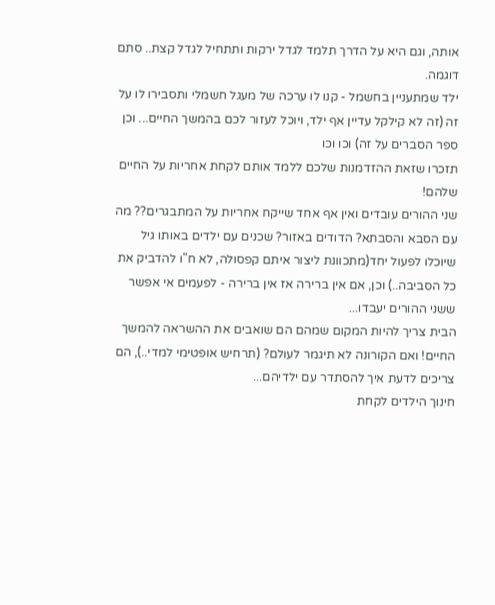אותה, וגם היא על הדרך תלמד לגדל ירקות ותתחיל לגדל קצת.. סתם דוגמה.
ילד שמתעניין בחשמל - קנו לו ערכה של מעגל חשמלי ותסבירו לו על זה (זה לא קילקל עדיין אף ילד, ויוכל לעזור לכם בהמשך החיים... וכן ספר הסברים על זה) וכו וכו
תזכרו שזאת ההזדמנות שלכם ללמד אותם לקחת אחריות על החיים שלהם!
שני ההורים עובדים ואין אף אחד שייקח אחריות על המתבגרים?? מה עם הסבא והסבתא? הדודים באזור? שכנים עם ילדים באותו גיל שיוכלו לפעול יחד(מתכוונת ליצור איתם קפסולה, לא ח"ו להדביק את כל הסביבה..) וכן, אם אין ברירה אז אין ברירה - לפעמים אי אפשר ששני ההורים יעבדו...
הבית צריך להיות המקום שמהם הם שואבים את ההשראה להמשך החיים! ואם הקורונה לא תיגמר לעולם? (תרחיש אופטימי למדי..), הם צריכים לדעת איך להסתדר עם ילדיהם...
חינוך הילדים לקחת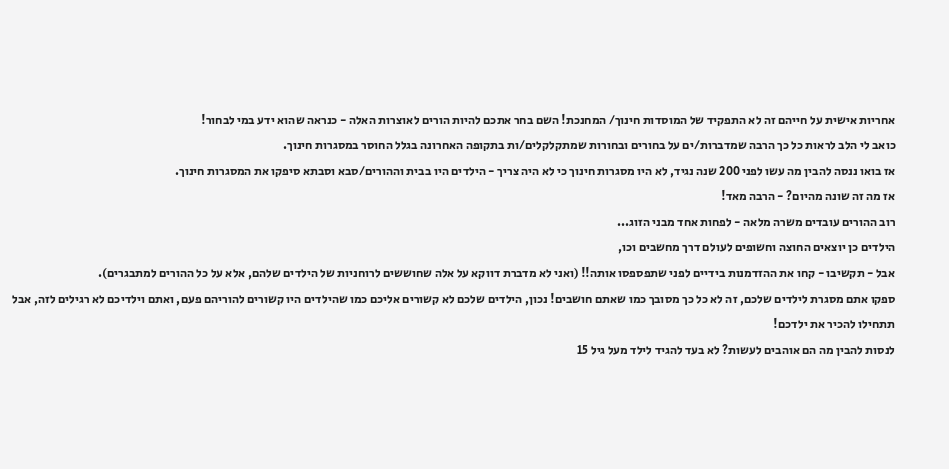אחריות אישית על חייהם זה לא התפקיד של המוסדות חינוך/ המחנכת! השם בחר אתכם להיות הורים לאוצרות האלה - כנראה שהוא ידע במי לבחור!
כואב לי הלב לראות כל כך הרבה שמדברות/ים על בחורים ובחורות שמתקלקלים/ות בתקופה האחרונה בגלל החוסר במסגרות חינוך.
אז בואו ננסה להבין מה עשו לפני 200 שנה נגיד, לא היו מסגרות חינוך כי לא היה צריך - הילדים היו בבית וההורים/סבא וסבתא סיפקו את המסגרות חינוך.
אז מה זה שונה מהיום? - הרבה מאד!
רוב ההורים עובדים משרה מלאה - לפחות אחד מבני הזוג...
הילדים כן יוצאים החוצה וחשופים לעולם דרך מחשבים וכו,
אבל - תקשיבו - קחו את ההזדמנות בידיים לפני שתפספסו אותה!! (ואני לא מדברת דווקא על אלה שחוששים לרוחניות של הילדים שלהם, אלא על כל ההורים למתבגרים).
ספקו אתם מסגרת לילדים שלכם, זה לא כל כך מסובך כמו שאתם חושבים! נכון, הילדים שלכם לא קשורים אליכם כמו שהילדים היו קשורים להוריהם פעם, ואתם וילדיכם לא רגילים לזה, אבל תתחילו להכיר את ילדכם!
לנסות להבין מה הם אוהבים לעשות? לא בעד להגיד לילד מעל גיל 15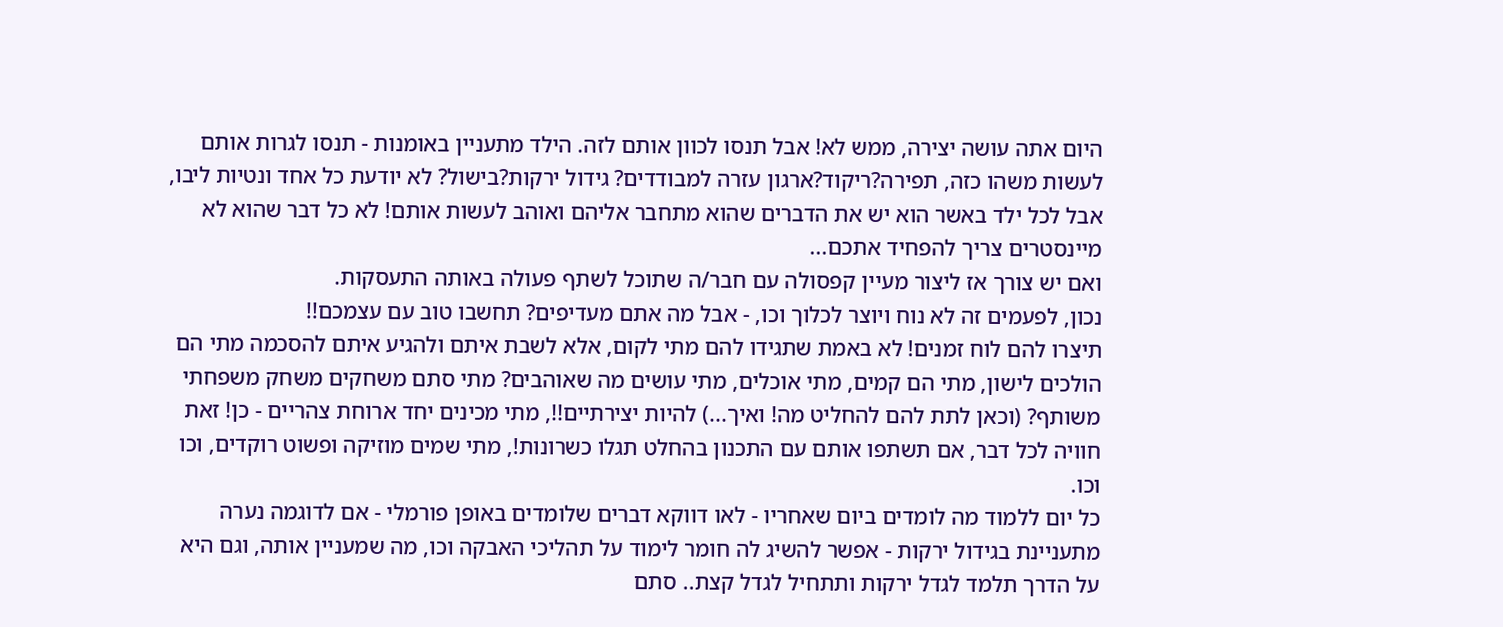היום אתה עושה יצירה, ממש לא! אבל תנסו לכוון אותם לזה. הילד מתעניין באומנות - תנסו לגרות אותם לעשות משהו כזה, תפירה?ריקוד?ארגון עזרה למבודדים? גידול ירקות?בישול? לא יודעת כל אחד ונטיות ליבו, אבל לכל ילד באשר הוא יש את הדברים שהוא מתחבר אליהם ואוהב לעשות אותם! לא כל דבר שהוא לא מיינסטרים צריך להפחיד אתכם...
ואם יש צורך אז ליצור מעיין קפסולה עם חבר/ה שתוכל לשתף פעולה באותה התעסקות.
נכון, לפעמים זה לא נוח ויוצר לכלוך וכו, - אבל מה אתם מעדיפים? תחשבו טוב עם עצמכם!!
תיצרו להם לוח זמנים! לא באמת שתגידו להם מתי לקום, אלא לשבת איתם ולהגיע איתם להסכמה מתי הם הולכים לישון, מתי הם קמים, מתי אוכלים, מתי עושים מה שאוהבים? מתי סתם משחקים משחק משפחתי משותף? (וכאן לתת להם להחליט מה! ואיך...) להיות יצירתיים!!, מתי מכינים יחד ארוחת צהריים - כן! זאת חוויה לכל דבר, אם תשתפו אותם עם התכנון בהחלט תגלו כשרונות!, מתי שמים מוזיקה ופשוט רוקדים, וכו וכו.
כל יום ללמוד מה לומדים ביום שאחריו - לאו דווקא דברים שלומדים באופן פורמלי - אם לדוגמה נערה מתעניינת בגידול ירקות - אפשר להשיג לה חומר לימוד על תהליכי האבקה וכו, מה שמעניין אותה, וגם היא על הדרך תלמד לגדל ירקות ותתחיל לגדל קצת.. סתם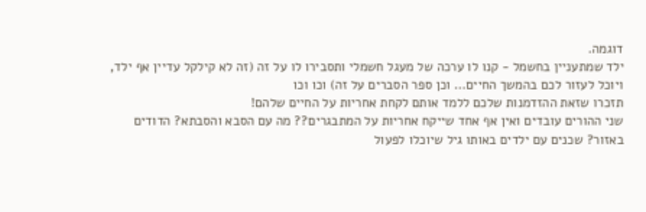דוגמה.
ילד שמתעניין בחשמל - קנו לו ערכה של מעגל חשמלי ותסבירו לו על זה (זה לא קילקל עדיין אף ילד, ויוכל לעזור לכם בהמשך החיים... וכן ספר הסברים על זה) וכו וכו
תזכרו שזאת ההזדמנות שלכם ללמד אותם לקחת אחריות על החיים שלהם!
שני ההורים עובדים ואין אף אחד שייקח אחריות על המתבגרים?? מה עם הסבא והסבתא? הדודים באזור? שכנים עם ילדים באותו גיל שיוכלו לפעול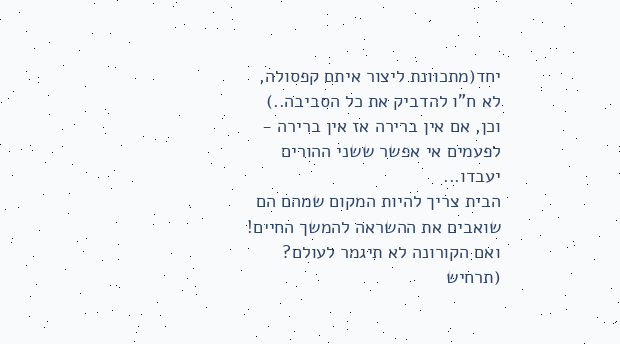יחד(מתכוונת ליצור איתם קפסולה, לא ח"ו להדביק את כל הסביבה..) וכן, אם אין ברירה אז אין ברירה - לפעמים אי אפשר ששני ההורים יעבדו...
הבית צריך להיות המקום שמהם הם שואבים את ההשראה להמשך החיים! ואם הקורונה לא תיגמר לעולם? (תרחיש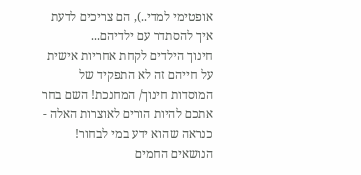אופטימי למדי..), הם צריכים לדעת איך להסתדר עם ילדיהם...
חינוך הילדים לקחת אחריות אישית על חייהם זה לא התפקיד של המוסדות חינוך/ המחנכת! השם בחר אתכם להיות הורים לאוצרות האלה - כנראה שהוא ידע במי לבחור!
הנושאים החמים